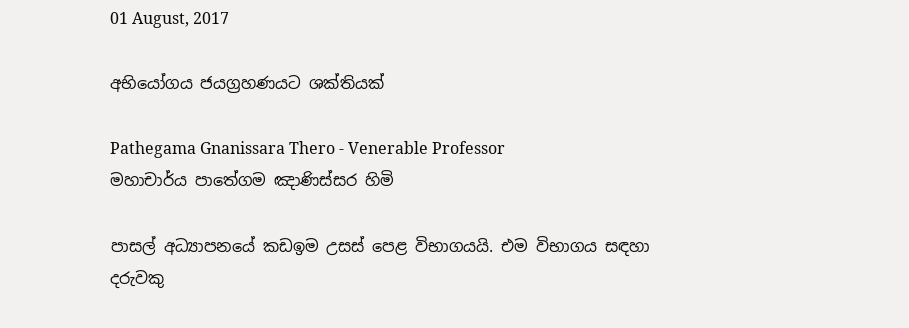01 August, 2017

අභියෝගය ජයග්‍රහණයට ශක්තියක්

Pathegama Gnanissara Thero - Venerable Professor
මහාචාර්ය පාතේගම ඤාණිස්සර හිමි

පාසල් අධ්‍යාපනයේ කඩඉම උසස් පෙළ විභාගයයි. එම විභාගය සඳහා දරුවකු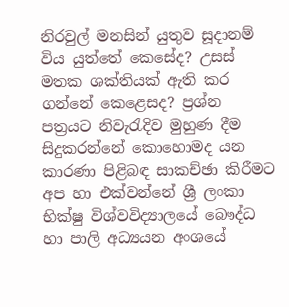නිරවුල් මනසින් යුතුව සූදානම් විය යුත්තේ කෙසේද? උසස් මතක ශක්තියක් ඇති කර ගන්නේ කෙළෙසද? ප්‍රශ්න පත්‍රයට නිවැරැදිව මුහුණ දීම සිදුකරන්නේ කොහොමද යන කාරණා පිළිබඳ සාකච්ඡා කිරීමට අප හා එක්වන්නේ ශ්‍රී ලංකා භික්ෂු විශ්වවිද්‍යාලයේ බෞද්ධ හා පාලි අධ්‍යයන අංශයේ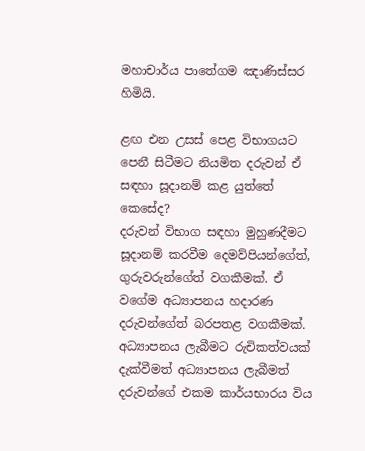මහාචාර්ය පාතේගම ඤාණිස්සර හිමියි.

ළඟ එන උසස් පෙළ විභාගයට පෙනී සිටීමට නියමිත දරුවන් ඒ සඳහා සූදානම් කළ යුත්තේ කෙසේද?
දරුවන් විභාග සඳහා මුහුණදීමට සූදානම් කරවීම දෙමව්පියන්ගේත්, ගුරුවරුන්ගේත් වගකීමක්. ඒ වගේම අධ්‍යාපනය හදාරණ දරුවන්ගේත් බරපතළ වගකීමක්. අධ්‍යාපනය ලැබීමට රුචිකත්වයක් දැක්වීමත් අධ්‍යාපනය ලැබීමත් දරුවන්ගේ එකම කාර්යභාරය විය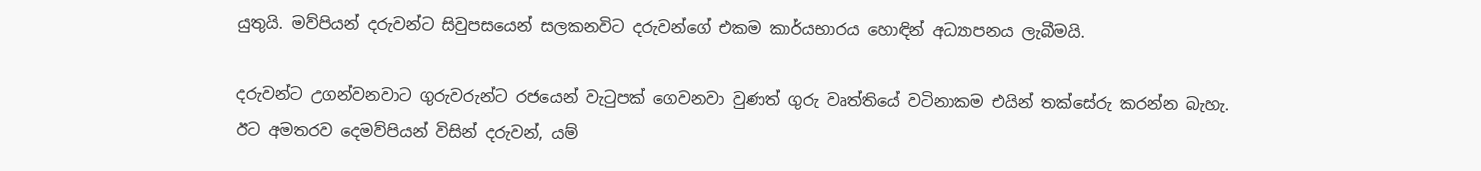යුතුයි. මව්පියන් දරුවන්ට සිවුපසයෙන් සලකනවිට දරුවන්ගේ එකම කාර්යභාරය හොඳින් අධ්‍යාපනය ලැබීමයි.

දරුවන්ට උගන්වනවාට ගුරුවරුන්ට රජයෙන් වැටුපක් ගෙවනවා වුණත් ගුරු වෘත්තියේ වටිනාකම එයින් තක්සේරු කරන්න බැහැ. ඊට අමතරව දෙමව්පියන් විසින් දරුවන්, යම්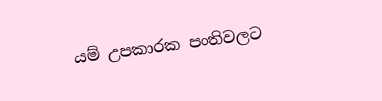යම් උපකාරක පංතිවලට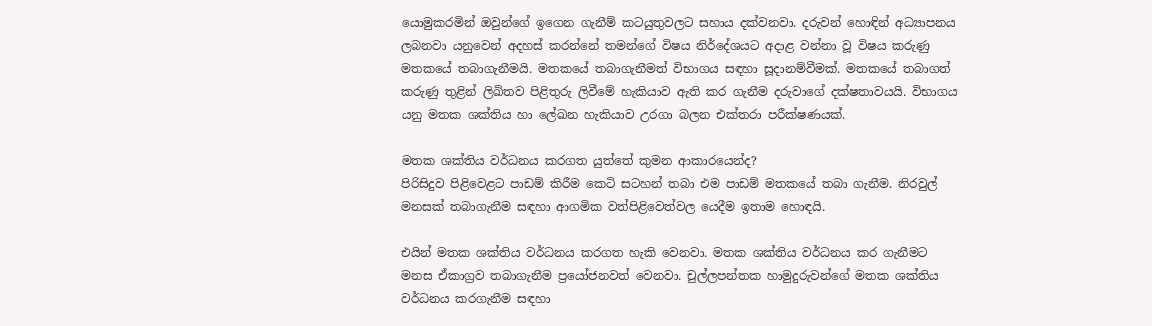යොමුකරමින් ඔවුන්ගේ ඉගෙන ගැනීම් කටයුතුවලට සහාය දක්වනවා. දරුවන් හොඳින් අධ්‍යාපනය ලබනවා යනුවෙන් අදහස් කරන්නේ තමන්ගේ විෂය නිර්දේශයට අදාළ වන්නා වූ විෂය කරුණු මතකයේ තබාගැනීමයි. මතකයේ තබාගැනීමත් විභාගය සඳහා සූදානම්වීමක්. මතකයේ තබාගත් කරුණු තුළින් ලිඛිතව පිළිතුරු ලිවීමේ හැකියාව ඇති කර ගැනීම දරුවාගේ දක්ෂතාවයයි. විභාගය යනු මතක ශක්තිය හා ලේඛන හැකියාව උරගා බලන එක්තරා පරීක්ෂණයක්.

මතක ශක්තිය වර්ධනය කරගත යුත්තේ කුමන ආකාරයෙන්ද?
පිරිසිදුව පිළිවෙළට පාඩම් කිරීම කෙටි සටහන් තබා එම පාඩම් මතකයේ තබා ගැනීම. නිරවුල් මනසක් තබාගැනීම සඳහා ආගමික වත්පිළිවෙත්වල යෙදීම ඉතාම හොඳයි.

එයින් මතක ශක්තිය වර්ධනය කරගත හැකි වෙනවා. මතක ශක්තිය වර්ධනය කර ගැනීමට මනස ඒකාග්‍රව තබාගැනීම ප්‍රයෝජනවත් වෙනවා. චුල්ලපන්තක හාමුදුරුවන්ගේ මතක ශක්තිය වර්ධනය කරගැනීම සඳහා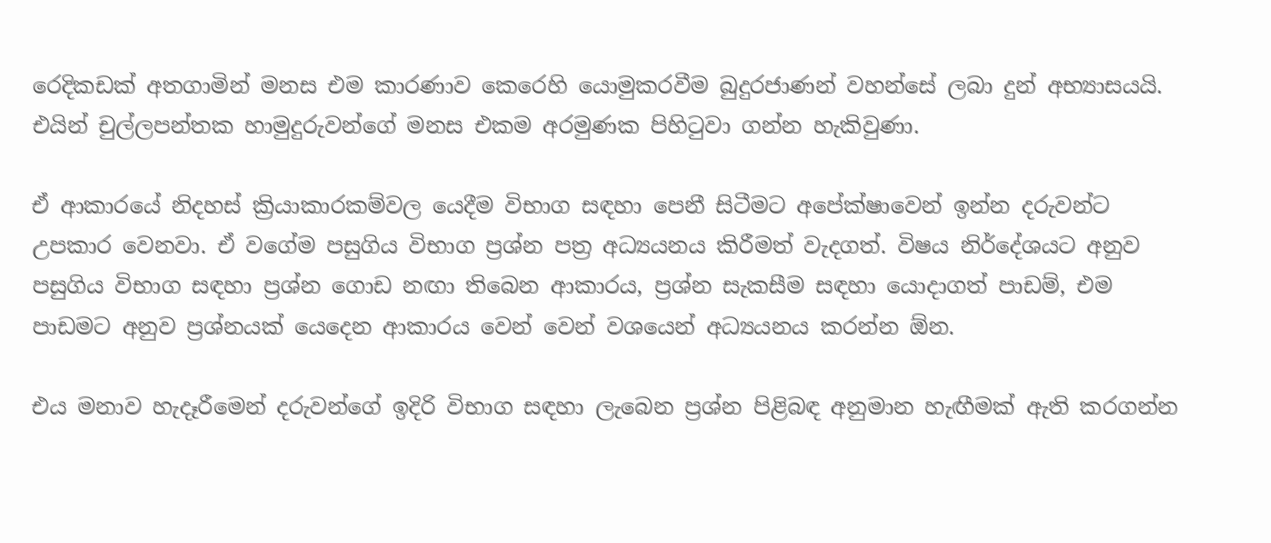රෙදිකඩක් අතගාමින් මනස එම කාරණාව කෙරෙහි යොමුකරවීම බුදුරජාණන් වහන්සේ ලබා දුන් අභ්‍යාසයයි. එයින් චුල්ලපන්තක හාමුදුරුවන්ගේ මනස එකම අරමුණක පිහිටුවා ගන්න හැකිවුණා.

ඒ ආකාරයේ නිදහස් ක්‍රියාකාරකම්වල යෙදීම විභාග සඳහා පෙනී සිටීමට අපේක්ෂාවෙන් ඉන්න දරුවන්ට උපකාර වෙනවා. ඒ වගේම පසුගිය විභාග ප්‍රශ්න පත්‍ර අධ්‍යයනය කිරීමත් වැදගත්. විෂය නිර්දේශයට අනුව පසුගිය විභාග සඳහා ප්‍රශ්න ගොඩ නඟා තිබෙන ආකාරය, ප්‍රශ්න සැකසීම සඳහා යොදාගත් පාඩම්, එම පාඩමට අනුව ප්‍රශ්නයක් යෙදෙන ආකාරය වෙන් වෙන් වශයෙන් අධ්‍යයනය කරන්න ඕන.

එය මනාව හැදෑරීමෙන් දරුවන්ගේ ඉදිරි විභාග සඳහා ලැබෙන ප්‍රශ්න පිළිබඳ අනුමාන හැඟීමක් ඇති කරගන්න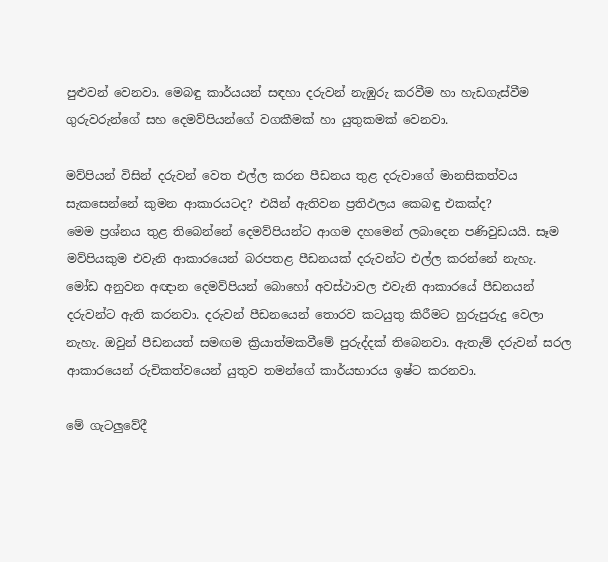පුළුවන් වෙනවා. මෙබඳු කාර්යයන් සඳහා දරුවන් නැඹුරු කරවීම හා හැඩගැස්වීම ගුරුවරුන්ගේ සහ දෙමව්පියන්ගේ වගකීමක් හා යුතුකමක් වෙනවා.

මව්පියන් විසින් දරුවන් වෙත එල්ල කරන පීඩනය තුළ දරුවාගේ මානසිකත්වය සැකසෙන්නේ කුමන ආකාරයටද? එයින් ඇතිවන ප්‍රතිඵලය කෙබඳු එකක්ද?
මෙම ප්‍රශ්නය තුළ තිබෙන්නේ දෙමව්පියන්ට ආගම දහමෙන් ලබාදෙන පණිවුඩයයි. සෑම මව්පියකුම එවැනි ආකාරයෙන් බරපතළ පීඩනයක් දරුවන්ට එල්ල කරන්නේ නැහැ. මෝඩ අනුවන අඥාන දෙමව්පියන් බොහෝ අවස්ථාවල එවැනි ආකාරයේ පීඩනයන් දරුවන්ට ඇති කරනවා. දරුවන් පීඩනයෙන් තොරව කටයුතු කිරීමට හුරුපුරුදු වෙලා නැහැ. ඔවුන් පීඩනයත් සමඟම ක්‍රියාත්මකවීමේ පුරුද්දක් තිබෙනවා. ඇතැම් දරුවන් සරල ආකාරයෙන් රුචිකත්වයෙන් යුතුව තමන්ගේ කාර්යභාරය ඉෂ්ට කරනවා.

මේ ගැටලුවේදී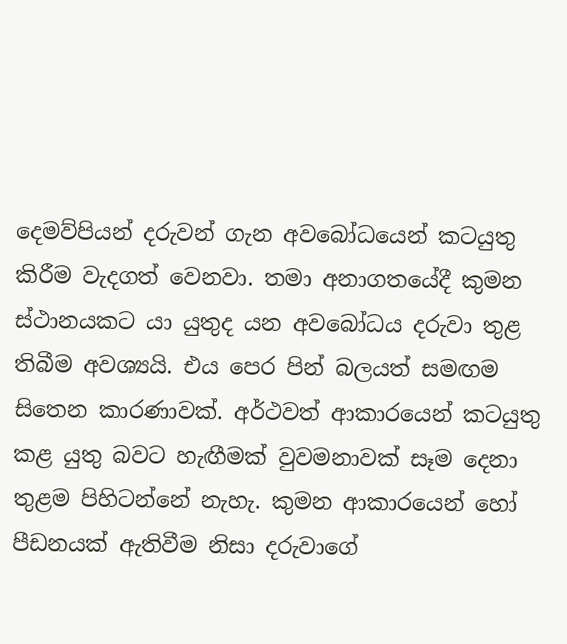දෙමව්පියන් දරුවන් ගැන අවබෝධයෙන් කටයුතු කිරීම වැදගත් වෙනවා. තමා අනාගතයේදී කුමන ස්ථානයකට යා යුතුද යන අවබෝධය දරුවා තුළ තිබීම අවශ්‍යයි. එය පෙර පින් බලයත් සමඟම සිතෙන කාරණාවක්. අර්ථවත් ආකාරයෙන් කටයුතු කළ යුතු බවට හැඟීමක් වුවමනාවක් සෑම දෙනා තුළම පිහිටන්නේ නැහැ. කුමන ආකාරයෙන් හෝ පීඩනයක් ඇතිවීම නිසා දරුවාගේ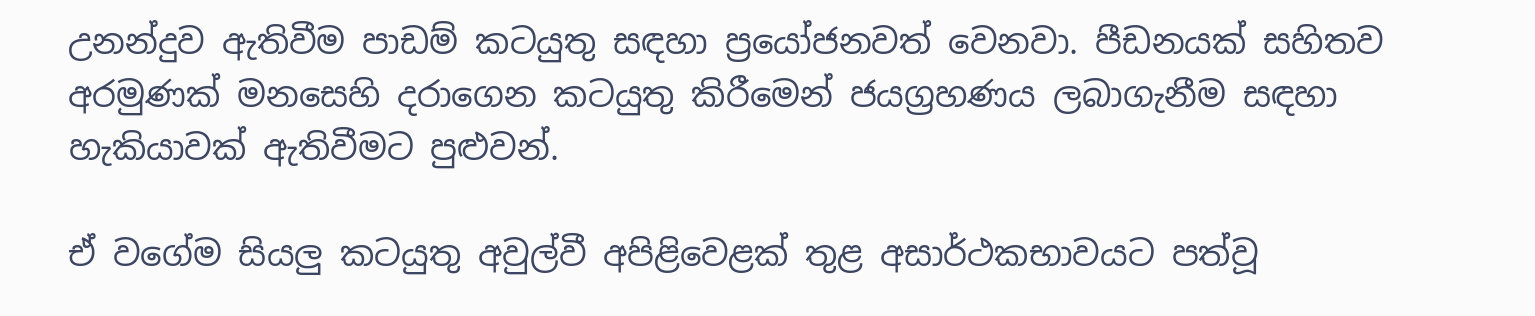උනන්දුව ඇතිවීම පාඩම් කටයුතු සඳහා ප්‍රයෝජනවත් වෙනවා. පීඩනයක් සහිතව අරමුණක් මනසෙහි දරාගෙන කටයුතු කිරීමෙන් ජයග්‍රහණය ලබාගැනීම සඳහා හැකියාවක් ඇතිවීමට පුළුවන්.

ඒ වගේම සියලු කටයුතු අවුල්වී අපිළිවෙළක් තුළ අසාර්ථකභාවයට පත්වූ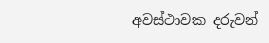අවස්ථාවක දරුවන්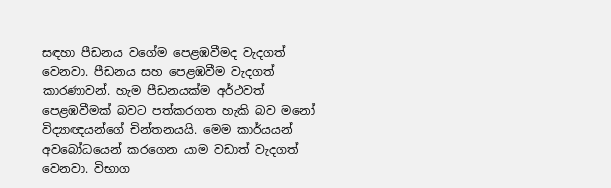සඳහා පීඩනය වගේම පෙළඹවීමද වැදගත් වෙනවා. පීඩනය සහ පෙළඹවීම වැදගත් කාරණාවන්. හැම පීඩනයක්ම අර්ථවත් පෙළඹවීමක් බවට පත්කරගත හැකි බව මනෝ විද්‍යාඥයන්ගේ චින්තනයයි. මෙම කාර්යයන් අවබෝධයෙන් කරගෙන යාම වඩාත් වැදගත් වෙනවා. විභාග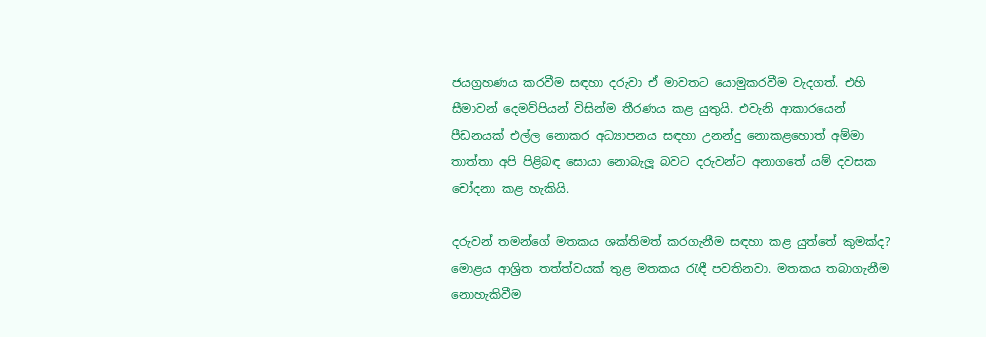ජයග්‍රහණය කරවීම සඳහා දරුවා ඒ මාවතට යොමුකරවීම වැදගත්. එහි සීමාවන් දෙමව්පියන් විසින්ම තීරණය කළ යුතුයි. එවැනි ආකාරයෙන් පීඩනයක් එල්ල නොකර අධ්‍යාපනය සඳහා උනන්දු නොකළහොත් අම්මා තාත්තා අපි පිළිබඳ සොයා නොබැලූ බවට දරුවන්ට අනාගතේ යම් දවසක චෝදනා කළ හැකියි.

දරුවන් තමන්ගේ මතකය ශක්තිමත් කරගැනීම සඳහා කළ යුත්තේ කුමක්ද?
මොළය ආශ්‍රිත තත්ත්වයක් තුළ මතකය රැඳී පවතිනවා. මතකය තබාගැනීම නොහැකිවීම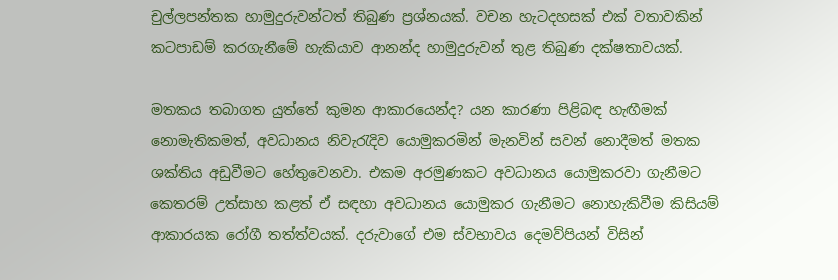චුල්ලපන්තක හාමුදුරුවන්ටත් තිබුණ ප්‍රශ්නයක්. වචන හැටදහසක් එක් වතාවකින් කටපාඩම් කරගැනීමේ හැකියාව ආනන්ද හාමුදුරුවන් තුළ තිබුණ දක්ෂතාවයක්.

මතකය තබාගත යුත්තේ කුමන ආකාරයෙන්ද? යන කාරණා පිළිබඳ හැඟීමක් නොමැතිකමත්, අවධානය නිවැරැදිව යොමුකරමින් මැනවින් සවන් නොදීමත් මතක ශක්තිය අඩුවීමට හේතුවෙනවා. එකම අරමුණකට අවධානය යොමුකරවා ගැනීමට කෙතරම් උත්සාහ කළත් ඒ සඳහා අවධානය යොමුකර ගැනීමට නොහැකිවීම කිසියම් ආකාරයක රෝගී තත්ත්වයක්. දරුවාගේ එම ස්වභාවය දෙමව්පියන් විසින්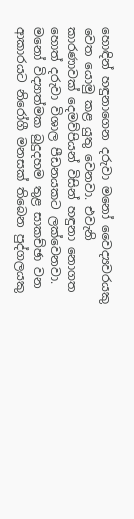හොඳින් හඳුනාගෙන දරුවා මනෝ වෛද්‍යවරයකු වෙත යොමු කළ යුතු වෙනවා. එවැනි කාරණාවක් දෙමව්පියන් විසින් හඳුනා‍ නොගත හොත් දරුවා විශාල පීඩනයකට ලක්වෙනවා. මනෝ විද්‍යාත්මක බුදුදහම තුළ සාකච්ඡා වන ආකාරයට නිරෝගී මනසක් තිබෙන පුද්ගලයකු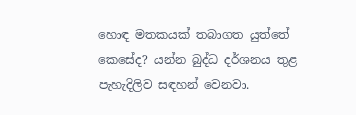හොඳ මතකයක් තබාගත යුත්තේ කෙසේද? යන්න බුද්ධ දර්ශනය තුළ පැහැදිලිව සඳහන් වෙනවා.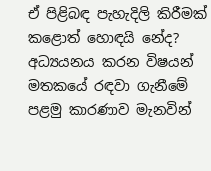ඒ පිළිබඳ පැහැදිලි කිරීමක් කළොත් හොඳයි නේද?
අධ්‍යයනය කරන විෂයන් මතකයේ රඳවා ගැනීමේ පළමු කාරණාව මැනවින්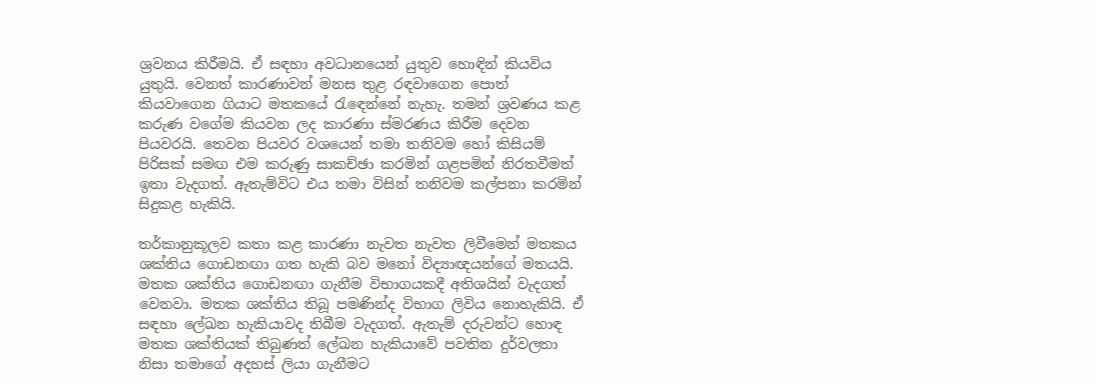ශ්‍රවනය කිරීමයි. ඒ සඳහා අවධානයෙන් යුතුව හොඳින් කියවිය යුතුයි. වෙනත් කාරණාවන් මනස තුළ රඳවාගෙන පොත් කියවාගෙන ගියාට මතකයේ රැ‍ඳෙන්නේ නැහැ. තමන් ශ්‍රවණය කළ කරුණ වගේම කියවන ලද කාරණා ස්මරණය කිරීම දෙවන පියවරයි. තෙවන පියවර වශයෙන් තමා තනිවම හෝ කිසියම් පිරිසක් සමඟ එම කරුණු සාකච්ඡා කරමින් ගළපමින් නිරතවීමත් ඉතා වැදගත්. ඇතැම්විට එය තමා විසින් තනිවම කල්පනා කරමින් සිදුකළ හැකියි.

තර්කානුකූලව කතා කළ කාරණා නැවත නැවත ලිවීමෙන් මතකය ශක්තිය ගොඩනඟා ගත හැකි බව ‍මනෝ විද්‍යාඥයන්ගේ මතයයි. මතක ශක්තිය ගොඩනඟා ගැනීම විභාගයකදී අතිශයින් වැදගත් වෙනවා. මතක ශක්තිය තිබූ පමණින්ද විභාග ලිවිය නොහැකියි. ඒ සඳහා ලේඛන හැකියාවද තිබීම වැදගත්. ඇතැම් දරුවන්ට හොඳ මතක ශක්තියක් තිබුණත් ලේඛන හැකියාවේ පවතින දුර්වලතා නිසා තමාගේ අදහස් ලියා ගැනීමට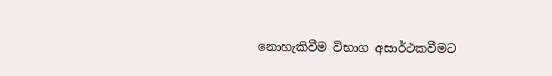නොහැකිවීම විභාග අසාර්ථකවීමට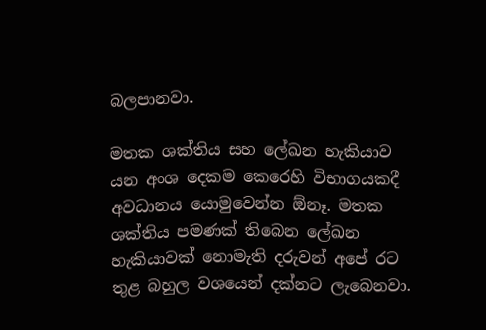බලපානවා.

මතක ශක්තිය සහ ලේඛන හැකියාව යන අංශ දෙකම කෙරෙහි විභාගයකදී අවධානය යොමුවෙන්න ඕනෑ. මතක ශක්තිය පමණක් තිබෙන ලේඛන හැකියාවක් නොමැති දරුවන් අපේ රට තුළ බහුල වශයෙන් දක්නට ලැබෙනවා.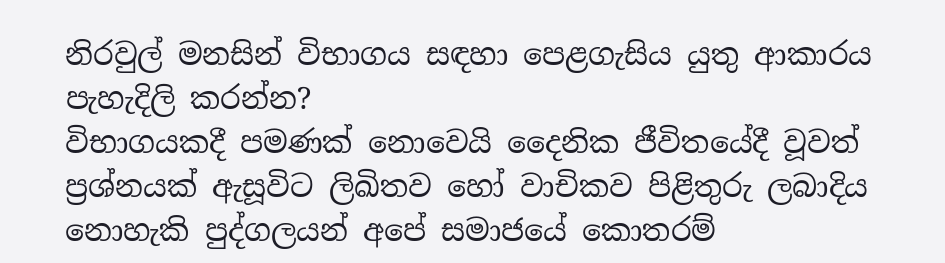නිරවුල් මනසින් විභාගය සඳහා පෙළගැසිය යුතු ආකාරය පැහැදිලි කරන්න?
විභාගයකදී පමණක් නොවෙයි දෛනික ජීවිතයේදී වූවත් ප්‍රශ්නයක් ඇසූවිට ලිඛිතව හෝ වාචිකව පිළිතුරු ලබාදිය නොහැකි පුද්ගලයන් අපේ සමාජයේ කොතරම්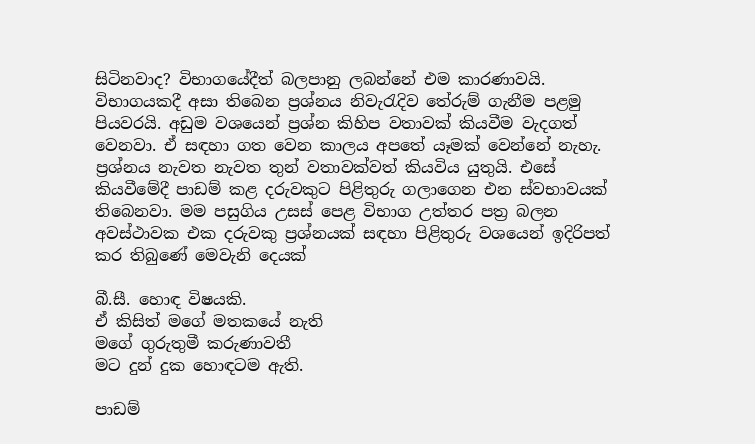සිටිනවාද? විභාගයේදීත් බලපානු ලබන්නේ එම කාරණාවයි. විභාගයකදී අසා තිබෙන ප්‍රශ්නය නිවැරැදිව තේරුම් ගැනීම පළමු පියවරයි. අඩුම වශයෙන් ප්‍රශ්න කිහිප වතාවක් කියවීම වැදගත් වෙනවා. ඒ සඳහා ගත වෙන කාලය අපතේ යෑමක් වෙන්නේ නැහැ. ප්‍රශ්නය නැවත නැවත තුන් වතාවක්වත් කියවිය යුතුයි. එසේ කියවීමේදී පාඩම් කළ දරුවකුට පිළිතුරු ගලාගෙන එන ස්වභාවයක් තිබෙනවා. මම පසුගිය උසස් පෙළ විභාග උත්තර පත්‍ර බලන අවස්ථාවක එක දරුවකු ප්‍රශ්නයක් සඳහා පිළිතුරු වශයෙන් ඉදිරිපත් කර තිබුණේ මෙවැනි දෙයක්

බී.සී. හොඳ විෂයකි‍.
ඒ කිසිත් මගේ මතකයේ නැති
මගේ ගුරුතුමී කරුණාවතී
මට දුන් දුක හොඳටම ඇති.

පාඩම්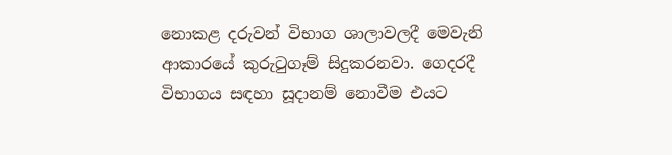නොකළ දරුවන් විභාග ශාලාවලදී මෙවැනි ආකාරයේ කුරුටුගෑම් සිදුකරනවා. ගෙදරදී විභාගය සඳහා සූදානම් නොවීම එයට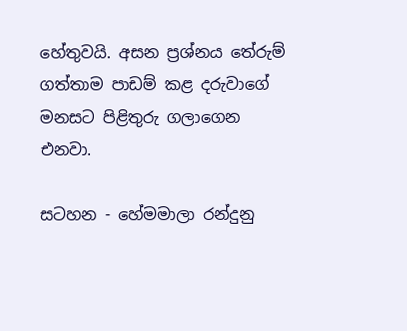හේතුවයි. අසන ප්‍රශ්නය තේරුම් ගත්තාම පාඩම් කළ දරුවාගේ මනසට පිළිතුරු ගලාගෙන එනවා.

සටහන - හේමමාලා රන්දුනු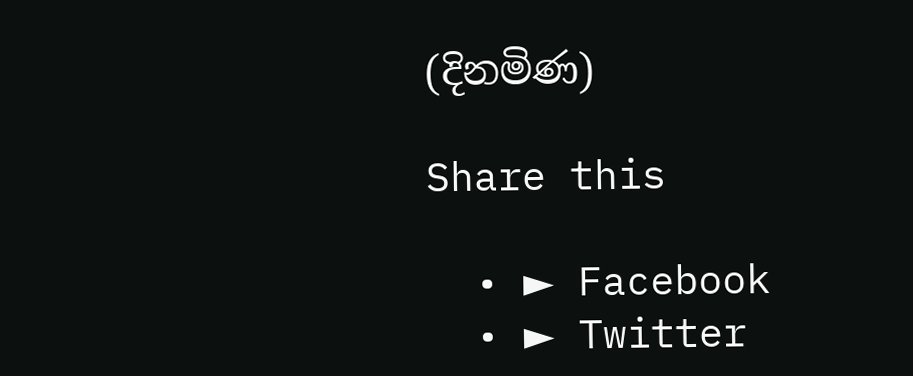(දිනමිණ)

Share this

  • ► Facebook
  • ► Twitter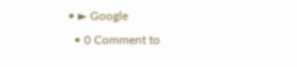• ► Google
  • 0 Comment to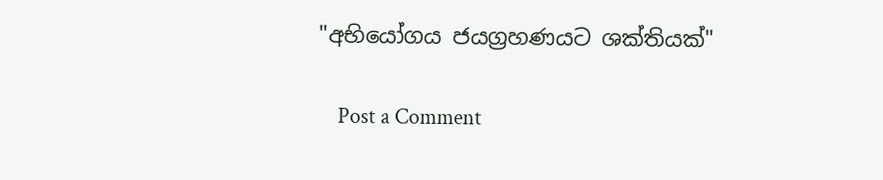"අභියෝගය ජයග්‍රහණයට ශක්තියක්"

    Post a Comment